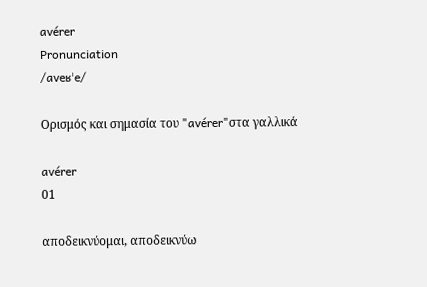avérer
Pronunciation
/aveʁˈe/

Ορισμός και σημασία του "avérer"στα γαλλικά

avérer
01

αποδεικνύομαι, αποδεικνύω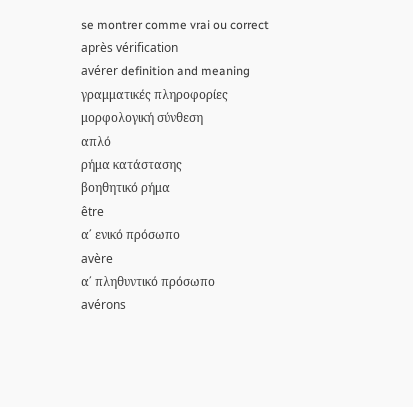se montrer comme vrai ou correct après vérification
avérer definition and meaning
γραμματικές πληροφορίες
μορφολογική σύνθεση
απλό
ρήμα κατάστασης
βοηθητικό ρήμα
être
α΄ ενικό πρόσωπο
avère
α΄ πληθυντικό πρόσωπο
avérons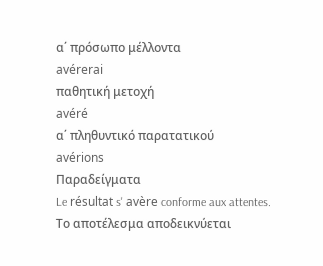α΄ πρόσωπο μέλλοντα
avérerai
παθητική μετοχή
avéré
α΄ πληθυντικό παρατατικού
avérions
Παραδείγματα
Le résultat s' avère conforme aux attentes.
Το αποτέλεσμα αποδεικνύεται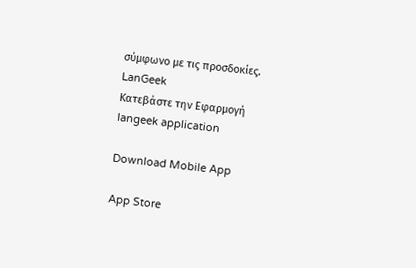σύμφωνο με τις προσδοκίες.
LanGeek
Κατεβάστε την Εφαρμογή
langeek application

Download Mobile App

App Store